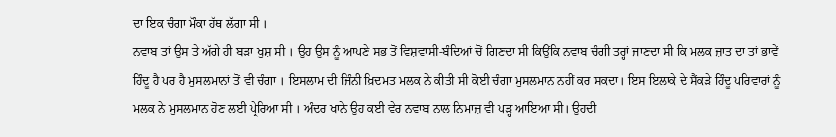ਦਾ ਇਕ ਚੰਗਾ ਮੌਕਾ ਹੱਥ ਲੱਗਾ ਸੀ ।
ਨਵਾਬ ਤਾਂ ਉਸ ਤੇ ਅੱਗੇ ਹੀ ਬੜਾ ਖੁਸ਼ ਸੀ । ਉਹ ਉਸ ਨੂੰ ਆਪਣੇ ਸਭ ਤੋਂ ਵਿਸ਼ਵਾਸੀ-ਬੰਦਿਆਂ ਚੋਂ ਗਿਣਦਾ ਸੀ ਕਿਉਂਕਿ ਨਵਾਬ ਚੰਗੀ ਤਰ੍ਹਾਂ ਜਾਣਦਾ ਸੀ ਕਿ ਮਲਕ ਜ਼ਾਤ ਦਾ ਤਾਂ ਭਾਵੇਂ ਹਿੰਦੂ ਹੈ ਪਰ ਹੈ ਮੁਸਲਮਾਨਾਂ ਤੋਂ ਵੀ ਚੰਗਾ । ਇਸਲਾਮ ਦੀ ਜਿੰਨੀ ਖ਼ਿਦਮਤ ਮਲਕ ਨੇ ਕੀਤੀ ਸੀ ਕੋਈ ਚੰਗਾ ਮੁਸਲਮਾਨ ਨਹੀਂ ਕਰ ਸਕਦਾ। ਇਸ ਇਲਾਕੇ ਦੇ ਸੈਂਕੜੇ ਹਿੰਦੂ ਪਰਿਵਾਰਾਂ ਨੂੰ ਮਲਕ ਨੇ ਮੁਸਲਮਾਨ ਹੋਣ ਲਈ ਪ੍ਰੇਰਿਆ ਸੀ । ਅੰਦਰ ਖਾਨੇ ਉਹ ਕਈ ਵੇਰ ਨਵਾਬ ਨਾਲ ਨਿਮਾਜ਼ ਵੀ ਪੜ੍ਹ ਆਇਆ ਸੀ। ਉਹਦੀ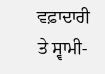ਵਫ਼ਾਦਾਰੀ ਤੇ ਸ੍ਵਾਮੀ-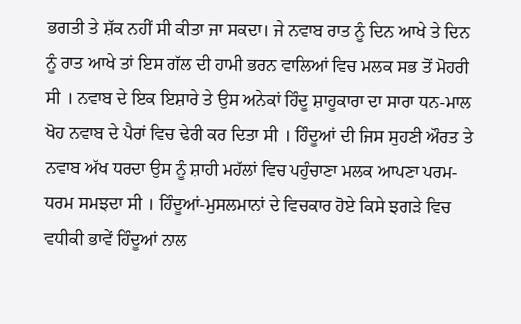ਭਗਤੀ ਤੇ ਸ਼ੱਕ ਨਹੀਂ ਸੀ ਕੀਤਾ ਜਾ ਸਕਦਾ। ਜੇ ਨਵਾਬ ਰਾਤ ਨੂੰ ਦਿਨ ਆਖੇ ਤੇ ਦਿਨ ਨੂੰ ਰਾਤ ਆਖੇ ਤਾਂ ਇਸ ਗੱਲ ਦੀ ਹਾਮੀ ਭਰਨ ਵਾਲਿਆਂ ਵਿਚ ਮਲਕ ਸਭ ਤੋਂ ਮੋਹਰੀ ਸੀ । ਨਵਾਬ ਦੇ ਇਕ ਇਸ਼ਾਰੇ ਤੇ ਉਸ ਅਨੇਕਾਂ ਹਿੰਦੂ ਸ਼ਾਹੂਕਾਰਾ ਦਾ ਸਾਰਾ ਧਨ-ਮਾਲ ਖੋਹ ਨਵਾਬ ਦੇ ਪੈਰਾਂ ਵਿਚ ਢੇਰੀ ਕਰ ਦਿਤਾ ਸੀ । ਹਿੰਦੂਆਂ ਦੀ ਜਿਸ ਸੁਹਣੀ ਔਰਤ ਤੇ ਨਵਾਬ ਅੱਖ ਧਰਦਾ ਉਸ ਨੂੰ ਸ਼ਾਹੀ ਮਹੱਲਾਂ ਵਿਚ ਪਹੁੰਚਾਣਾ ਮਲਕ ਆਪਣਾ ਪਰਮ-ਧਰਮ ਸਮਝਦਾ ਸੀ । ਹਿੰਦੂਆਂ-ਮੁਸਲਮਾਨਾਂ ਦੇ ਵਿਚਕਾਰ ਹੋਏ ਕਿਸੇ ਝਗੜੇ ਵਿਚ ਵਧੀਕੀ ਭਾਵੇਂ ਹਿੰਦੂਆਂ ਨਾਲ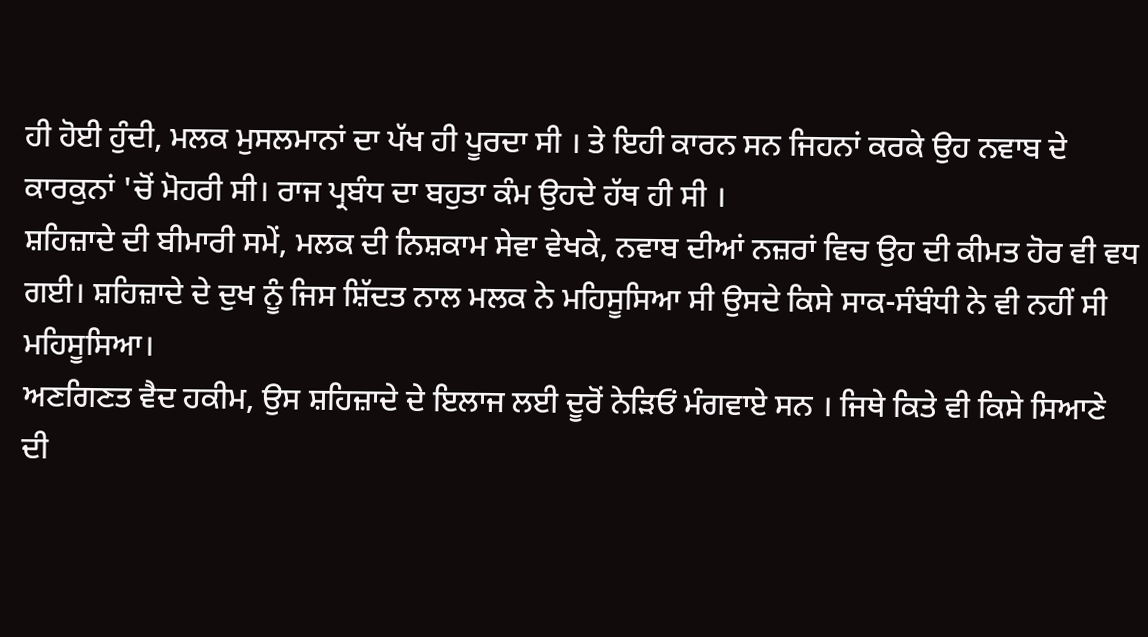ਹੀ ਹੋਈ ਹੁੰਦੀ, ਮਲਕ ਮੁਸਲਮਾਨਾਂ ਦਾ ਪੱਖ ਹੀ ਪੂਰਦਾ ਸੀ । ਤੇ ਇਹੀ ਕਾਰਨ ਸਨ ਜਿਹਨਾਂ ਕਰਕੇ ਉਹ ਨਵਾਬ ਦੇ ਕਾਰਕੁਨਾਂ 'ਚੋਂ ਮੋਹਰੀ ਸੀ। ਰਾਜ ਪ੍ਰਬੰਧ ਦਾ ਬਹੁਤਾ ਕੰਮ ਉਹਦੇ ਹੱਥ ਹੀ ਸੀ ।
ਸ਼ਹਿਜ਼ਾਦੇ ਦੀ ਬੀਮਾਰੀ ਸਮੇਂ, ਮਲਕ ਦੀ ਨਿਸ਼ਕਾਮ ਸੇਵਾ ਵੇਖਕੇ, ਨਵਾਬ ਦੀਆਂ ਨਜ਼ਰਾਂ ਵਿਚ ਉਹ ਦੀ ਕੀਮਤ ਹੋਰ ਵੀ ਵਧ ਗਈ। ਸ਼ਹਿਜ਼ਾਦੇ ਦੇ ਦੁਖ ਨੂੰ ਜਿਸ ਸ਼ਿੱਦਤ ਨਾਲ ਮਲਕ ਨੇ ਮਹਿਸੂਸਿਆ ਸੀ ਉਸਦੇ ਕਿਸੇ ਸਾਕ-ਸੰਬੰਧੀ ਨੇ ਵੀ ਨਹੀਂ ਸੀ ਮਹਿਸੂਸਿਆ।
ਅਣਗਿਣਤ ਵੈਦ ਹਕੀਮ, ਉਸ ਸ਼ਹਿਜ਼ਾਦੇ ਦੇ ਇਲਾਜ ਲਈ ਦੂਰੋਂ ਨੇੜਿਓਂ ਮੰਗਵਾਏ ਸਨ । ਜਿਥੇ ਕਿਤੇ ਵੀ ਕਿਸੇ ਸਿਆਣੇ ਦੀ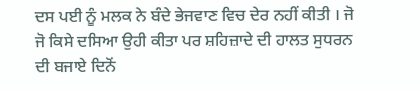ਦਸ ਪਈ ਨੂੰ ਮਲਕ ਨੇ ਬੰਦੇ ਭੇਜਵਾਣ ਵਿਚ ਦੇਰ ਨਹੀਂ ਕੀਤੀ । ਜੋ ਜੋ ਕਿਸੇ ਦਸਿਆ ਉਹੀ ਕੀਤਾ ਪਰ ਸ਼ਹਿਜ਼ਾਦੇ ਦੀ ਹਾਲਤ ਸੁਧਰਨ ਦੀ ਬਜਾਏ ਦਿਨੋਂ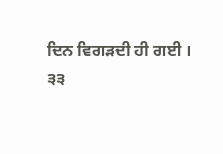ਦਿਨ ਵਿਗੜਦੀ ਹੀ ਗਈ ।
੩੩